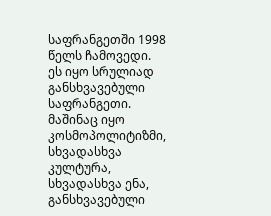საფრანგეთში 1998 წელს ჩამოვედი.
ეს იყო სრულიად განსხვავებული საფრანგეთი.
მაშინაც იყო კოსმოპოლიტიზმი, სხვადასხვა კულტურა, სხვადასხვა ენა, განსხვავებული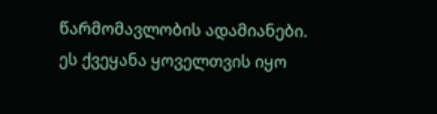წარმომავლობის ადამიანები. ეს ქვეყანა ყოველთვის იყო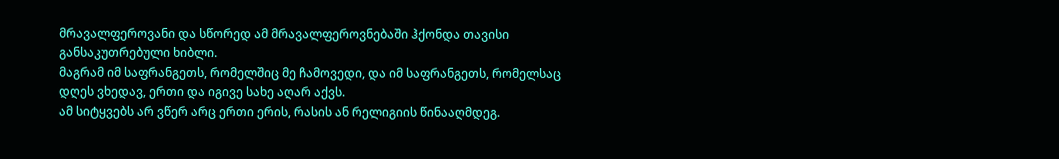მრავალფეროვანი და სწორედ ამ მრავალფეროვნებაში ჰქონდა თავისი განსაკუთრებული ხიბლი.
მაგრამ იმ საფრანგეთს, რომელშიც მე ჩამოვედი, და იმ საფრანგეთს, რომელსაც დღეს ვხედავ, ერთი და იგივე სახე აღარ აქვს.
ამ სიტყვებს არ ვწერ არც ერთი ერის, რასის ან რელიგიის წინააღმდეგ.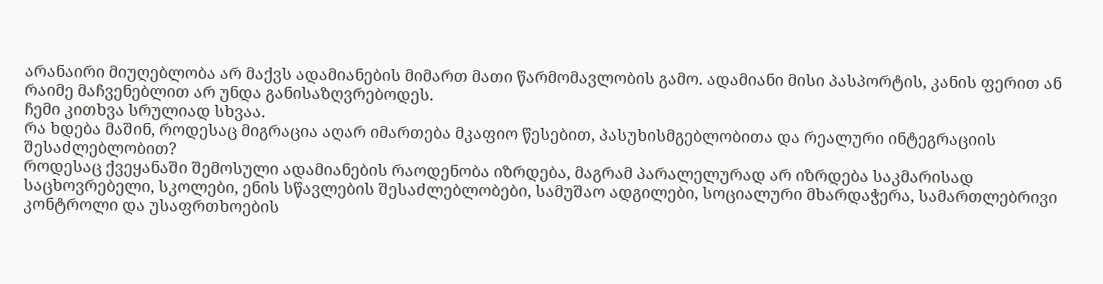არანაირი მიუღებლობა არ მაქვს ადამიანების მიმართ მათი წარმომავლობის გამო. ადამიანი მისი პასპორტის, კანის ფერით ან რაიმე მაჩვენებლით არ უნდა განისაზღვრებოდეს.
ჩემი კითხვა სრულიად სხვაა.
რა ხდება მაშინ, როდესაც მიგრაცია აღარ იმართება მკაფიო წესებით, პასუხისმგებლობითა და რეალური ინტეგრაციის შესაძლებლობით?
როდესაც ქვეყანაში შემოსული ადამიანების რაოდენობა იზრდება, მაგრამ პარალელურად არ იზრდება საკმარისად საცხოვრებელი, სკოლები, ენის სწავლების შესაძლებლობები, სამუშაო ადგილები, სოციალური მხარდაჭერა, სამართლებრივი კონტროლი და უსაფრთხოების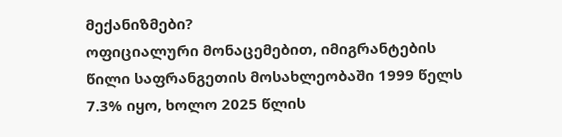მექანიზმები?
ოფიციალური მონაცემებით, იმიგრანტების წილი საფრანგეთის მოსახლეობაში 1999 წელს 7.3% იყო, ხოლო 2025 წლის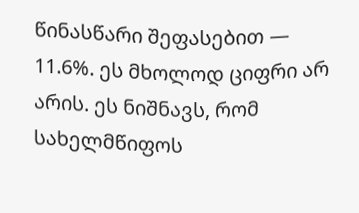წინასწარი შეფასებით — 11.6%. ეს მხოლოდ ციფრი არ არის. ეს ნიშნავს, რომ სახელმწიფოს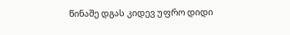წინაშე დგას კიდევ უფრო დიდი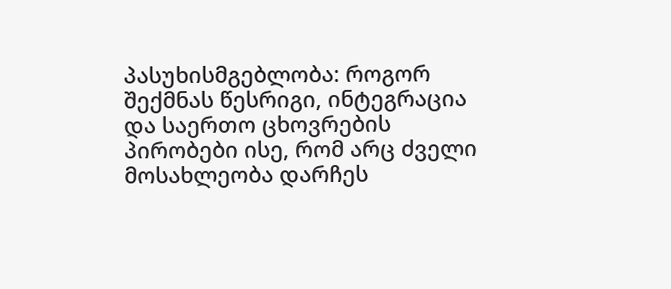პასუხისმგებლობა: როგორ შექმნას წესრიგი, ინტეგრაცია და საერთო ცხოვრების პირობები ისე, რომ არც ძველი მოსახლეობა დარჩეს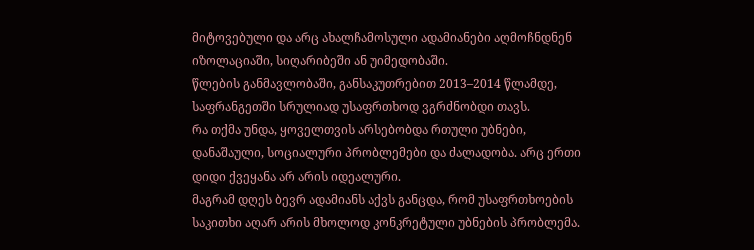მიტოვებული და არც ახალჩამოსული ადამიანები აღმოჩნდნენ იზოლაციაში, სიღარიბეში ან უიმედობაში.
წლების განმავლობაში, განსაკუთრებით 2013–2014 წლამდე, საფრანგეთში სრულიად უსაფრთხოდ ვგრძნობდი თავს.
რა თქმა უნდა, ყოველთვის არსებობდა რთული უბნები, დანაშაული, სოციალური პრობლემები და ძალადობა. არც ერთი დიდი ქვეყანა არ არის იდეალური.
მაგრამ დღეს ბევრ ადამიანს აქვს განცდა, რომ უსაფრთხოების საკითხი აღარ არის მხოლოდ კონკრეტული უბნების პრობლემა.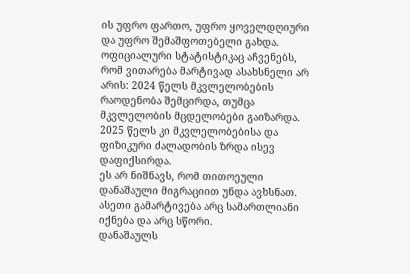ის უფრო ფართო, უფრო ყოველდღიური და უფრო შემაშფოთებელი გახდა.
ოფიციალური სტატისტიკაც აჩვენებს, რომ ვითარება მარტივად ასახსნელი არ არის: 2024 წელს მკვლელობების რაოდენობა შემცირდა, თუმცა მკვლელობის მცდელობები გაიზარდა. 2025 წელს კი მკვლელობებისა და ფიზიკური ძალადობის ზრდა ისევ დაფიქსირდა.
ეს არ ნიშნავს, რომ თითოეული დანაშაული მიგრაციით უნდა ავხსნათ.
ასეთი გამარტივება არც სამართლიანი იქნება და არც სწორი.
დანაშაულს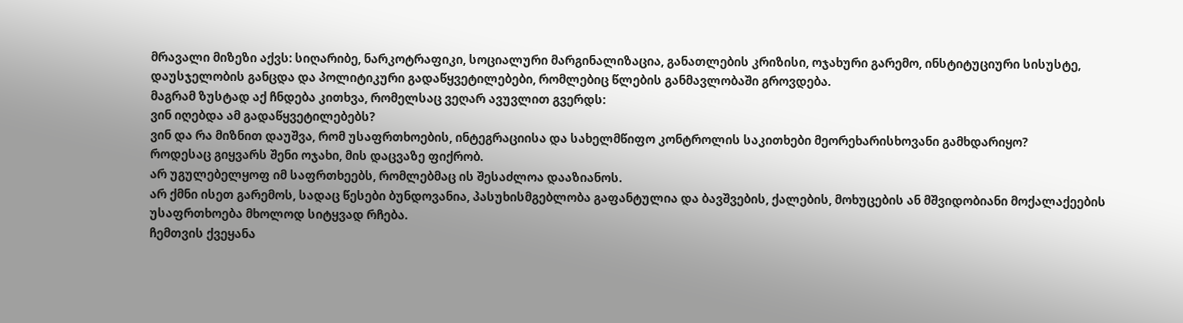მრავალი მიზეზი აქვს: სიღარიბე, ნარკოტრაფიკი, სოციალური მარგინალიზაცია, განათლების კრიზისი, ოჯახური გარემო, ინსტიტუციური სისუსტე, დაუსჯელობის განცდა და პოლიტიკური გადაწყვეტილებები, რომლებიც წლების განმავლობაში გროვდება.
მაგრამ ზუსტად აქ ჩნდება კითხვა, რომელსაც ვეღარ ავუვლით გვერდს:
ვინ იღებდა ამ გადაწყვეტილებებს?
ვინ და რა მიზნით დაუშვა, რომ უსაფრთხოების, ინტეგრაციისა და სახელმწიფო კონტროლის საკითხები მეორეხარისხოვანი გამხდარიყო?
როდესაც გიყვარს შენი ოჯახი, მის დაცვაზე ფიქრობ.
არ უგულებელყოფ იმ საფრთხეებს, რომლებმაც ის შესაძლოა დააზიანოს.
არ ქმნი ისეთ გარემოს, სადაც წესები ბუნდოვანია, პასუხისმგებლობა გაფანტულია და ბავშვების, ქალების, მოხუცების ან მშვიდობიანი მოქალაქეების უსაფრთხოება მხოლოდ სიტყვად რჩება.
ჩემთვის ქვეყანა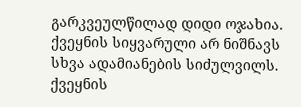გარკვეულწილად დიდი ოჯახია.
ქვეყნის სიყვარული არ ნიშნავს სხვა ადამიანების სიძულვილს.
ქვეყნის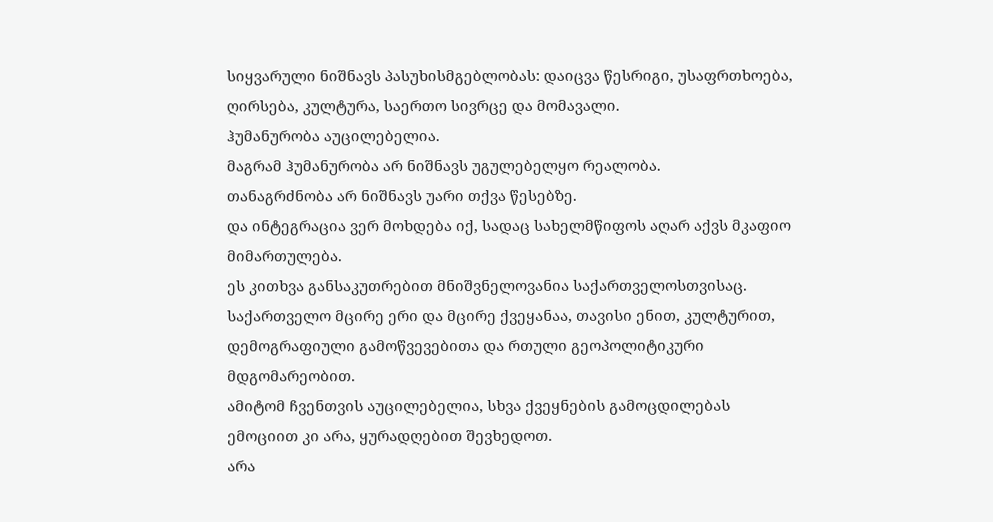სიყვარული ნიშნავს პასუხისმგებლობას: დაიცვა წესრიგი, უსაფრთხოება, ღირსება, კულტურა, საერთო სივრცე და მომავალი.
ჰუმანურობა აუცილებელია.
მაგრამ ჰუმანურობა არ ნიშნავს უგულებელყო რეალობა.
თანაგრძნობა არ ნიშნავს უარი თქვა წესებზე.
და ინტეგრაცია ვერ მოხდება იქ, სადაც სახელმწიფოს აღარ აქვს მკაფიო მიმართულება.
ეს კითხვა განსაკუთრებით მნიშვნელოვანია საქართველოსთვისაც.
საქართველო მცირე ერი და მცირე ქვეყანაა, თავისი ენით, კულტურით, დემოგრაფიული გამოწვევებითა და რთული გეოპოლიტიკური მდგომარეობით.
ამიტომ ჩვენთვის აუცილებელია, სხვა ქვეყნების გამოცდილებას ემოციით კი არა, ყურადღებით შევხედოთ.
არა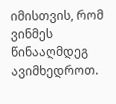იმისთვის, რომ ვინმეს წინააღმდეგ ავიმხედროთ.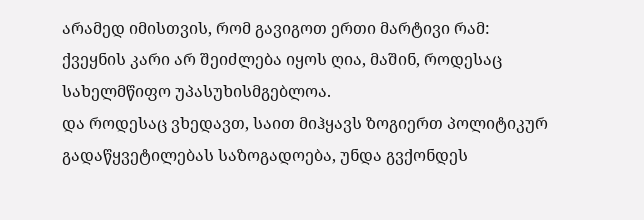არამედ იმისთვის, რომ გავიგოთ ერთი მარტივი რამ:
ქვეყნის კარი არ შეიძლება იყოს ღია, მაშინ, როდესაც სახელმწიფო უპასუხისმგებლოა.
და როდესაც ვხედავთ, საით მიჰყავს ზოგიერთ პოლიტიკურ გადაწყვეტილებას საზოგადოება, უნდა გვქონდეს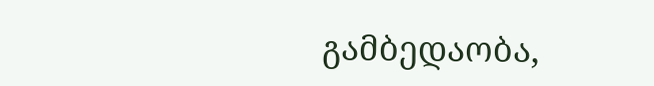გამბედაობა,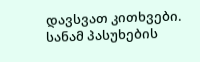დავსვათ კითხვები.
სანამ პასუხების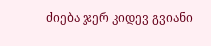ძიება ჯერ კიდევ გვიანი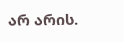არ არის.